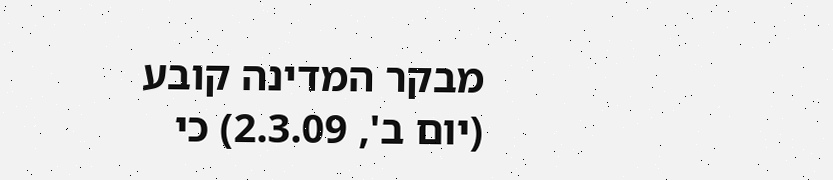מבקר המדינה קובע (יום ב', 2.3.09) כי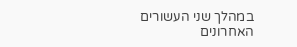במהלך שני העשורים האחרונים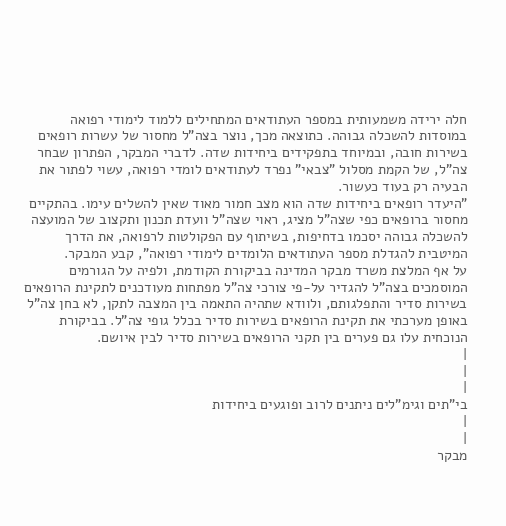חלה ירידה משמעותית במספר העתודאים המתחילים ללמוד לימודי רפואה במוסדות להשכלה גבוהה. כתוצאה מכך, נוצר בצה"ל מחסור של עשרות רופאים בשירות חובה, ובמיוחד בתפקידים ביחידות שדה. לדברי המבקר, הפתרון שבחר צה"ל, של הקמת מסלול "צבאי" נפרד לעתודאים לומדי רפואה, עשוי לפתור את הבעיה רק בעוד כעשור.
"היעדר רופאים ביחידות שדה הוא מצב חמור מאוד שאין להשלים עימו. בהתקיים מחסור ברופאים כפי שצה"ל מציג, ראוי שצה"ל וועדת תכנון ותקצוב של המועצה להשכלה גבוהה יסכמו בדחיפות, בשיתוף עם הפקולטות לרפואה, את הדרך המיטבית להגדלת מספר העתודאים הלומדים לימודי רפואה", קבע המבקר.
על אף המלצת משרד מבקר המדינה בביקורת הקודמת, ולפיה על הגורמים המוסמכים בצה"ל להגדיר על-פי צורכי צה"ל מפתחות מעודכנים לתקינת הרופאים בשירות סדיר והתפלגותם, ולוודא שתהיה התאמה בין המצבה לתקן, לא בחן צה"ל באופן מערכתי את תקינת הרופאים בשירות סדיר בכלל גופי צה"ל. בביקורת הנוכחית עלו גם פערים בין תקני הרופאים בשירות סדיר לבין איושם.
|
|
|
בי"תים וגימ"לים ניתנים לרוב ופוגעים ביחידות
|
|
מבקר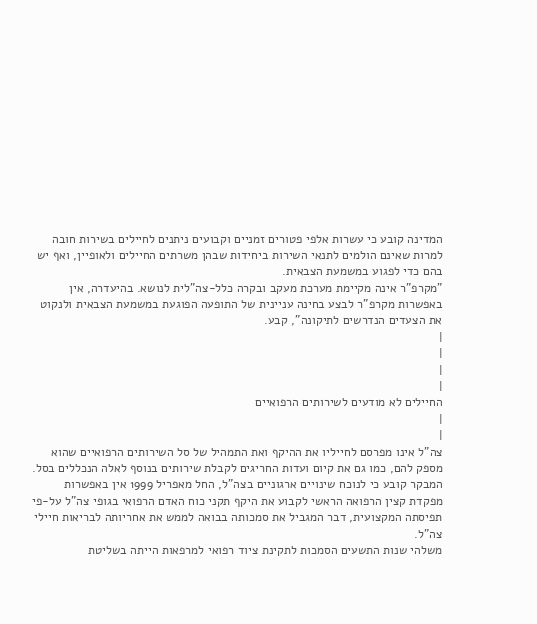המדינה קובע כי עשרות אלפי פטורים זמניים וקבועים ניתנים לחיילים בשירות חובה למרות שאינם הולמים לתנאי השירות ביחידות שבהן משרתים החיילים ולאופיין, ואף יש בהם כדי לפגוע במשמעת הצבאית.
"מקרפ"ר אינה מקיימת מערכת מעקב ובקרה כלל-צה"לית לנושא. בהיעדרה, אין באפשרות מקרפ"ר לבצע בחינה עניינית של התופעה הפוגעת במשמעת הצבאית ולנקוט את הצעדים הנדרשים לתיקונה", קבע.
|
|
|
|
החיילים לא מודעים לשירותים הרפואיים
|
|
צה"ל אינו מפרסם לחייליו את ההיקף ואת התמהיל של סל השירותים הרפואיים שהוא מספק להם, כמו גם את קיום ועדות החריגים לקבלת שירותים בנוסף לאלה הנכללים בסל.
המבקר קובע כי לנוכח שינויים ארגוניים בצה"ל, החל מאפריל 1999 אין באפשרות מפקדת קצין הרפואה הראשי לקבוע את היקף תקני כוח האדם הרפואי בגופי צה"ל על-פי תפיסתה המקצועית, דבר המגביל את סמכותה בבואה לממש את אחריותה לבריאות חיילי צה"ל.
משלהי שנות התשעים הסמכות לתקינת ציוד רפואי למרפאות הייתה בשליטת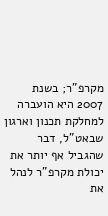מקרפ"ר; בשנת 2007 היא הועברה למחלקת תכנון וארגון שבאט"ל, דבר שהגביל אף יותר את יכולת מקרפ"ר לנהל את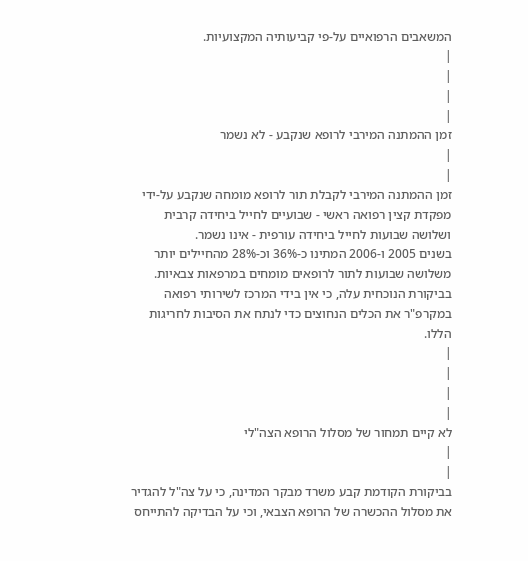המשאבים הרפואיים על-פי קביעותיה המקצועיות.
|
|
|
|
זמן ההמתנה המירבי לרופא שנקבע - לא נשמר
|
|
זמן ההמתנה המירבי לקבלת תור לרופא מומחה שנקבע על-ידי מפקדת קצין רפואה ראשי - שבועיים לחייל ביחידה קרבית ושלושה שבועות לחייל ביחידה עורפית - אינו נשמר.
בשנים 2005 ו-2006 המתינו כ-36% וכ-28% מהחיילים יותר משלושה שבועות לתור לרופאים מומחים במרפאות צבאיות. בביקורת הנוכחית עלה, כי אין בידי המרכז לשירותי רפואה במקרפ"ר את הכלים הנחוצים כדי לנתח את הסיבות לחריגות הללו.
|
|
|
|
לא קיים תמחור של מסלול הרופא הצה"לי
|
|
בביקורת הקודמת קבע משרד מבקר המדינה, כי על צה"ל להגדיר את מסלול ההכשרה של הרופא הצבאי, וכי על הבדיקה להתייחס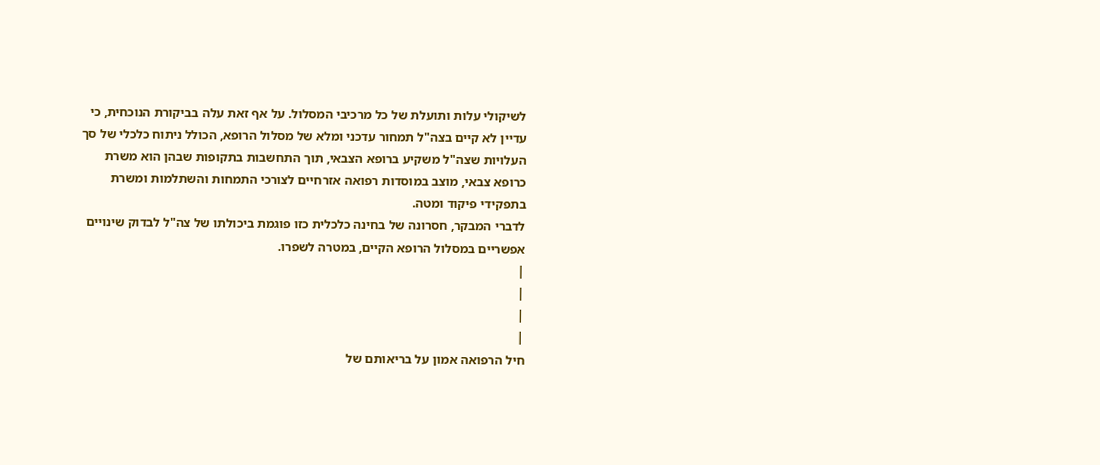לשיקולי עלות ותועלת של כל מרכיבי המסלול. על אף זאת עלה בביקורת הנוכחית, כי עדיין לא קיים בצה"ל תמחור עדכני ומלא של מסלול הרופא, הכולל ניתוח כלכלי של סך העלויות שצה"ל משקיע ברופא הצבאי, תוך התחשבות בתקופות שבהן הוא משרת כרופא צבאי, מוצב במוסדות רפואה אזרחיים לצורכי התמחות והשתלמות ומשרת בתפקידי פיקוד ומטה.
לדברי המבקר, חסרונה של בחינה כלכלית כזו פוגמת ביכולתו של צה"ל לבדוק שינויים אפשריים במסלול הרופא הקיים, במטרה לשפרו.
|
|
|
|
חיל הרפואה אמון על בריאותם של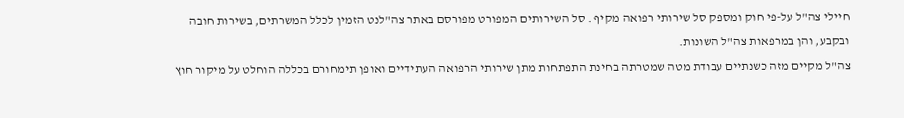חיילי צה"ל על-פי חוק ומספק סל שירותי רפואה מקיף . סל השירותים המפורט מפורסם באתר צה"לנט הזמין לכלל המשרתים, בשירות חובה ובקבע, והן במרפאות צה"ל השונות.
צה"ל מקיים מזה כשנתיים עבודת מטה שמטרתה בחינת התפתחות מתן שירותי הרפואה העתידיים ואופן תימחורם בכללה הוחלט על מיקור חוץ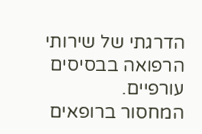הדרגתי של שירותי הרפואה בבסיסים עורפיים.
המחסור ברופאים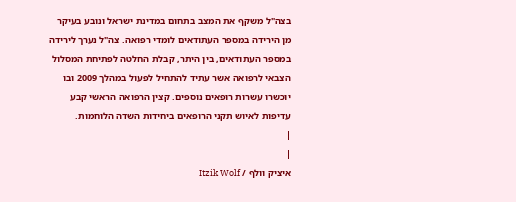בצה"ל משקף את המצב בתחום במדינת ישראל ונובע בעיקר מן הירידה במספר העתודאים לומדי רפואה. צה"ל נערך לירידה במספר העתודאים, בין היתר, קבלת החלטה לפתיחת המסלול הצבאי לרפואה אשר עתיד להתחיל לפעול במהלך 2009 ובו יוכשרו עשרות רופאים נוספים. קצין הרפואה הראשי קבע עדיפות לאיוש תקני הרופאים ביחידות השדה הלוחמות.
|
|
איציק וולף / Itzik Wolf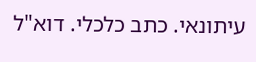עיתונאי. כתב כלכלי. דוא"ל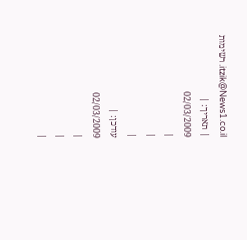itzik@News1.co.il. רשימות
| תאריך: |
02/03/2009
|
|
|
עודכן: |
02/03/2009
|
|
|